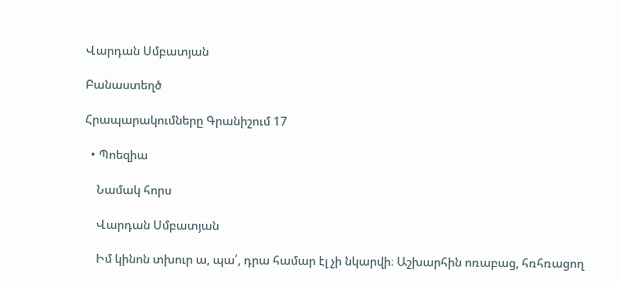Վարդան Սմբատյան

Բանաստեղծ

Հրապարակումները Գրանիշում 17

  • Պոեզիա

    Նամակ հորս

    Վարդան Սմբատյան

    Իմ կինոն տխուր ա, պա՛, դրա համար էլ չի նկարվի։ Աշխարհին ոռաբաց, հռհռացող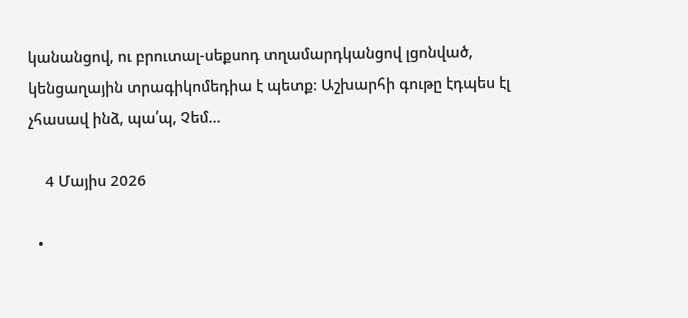կանանցով, ու բրուտալ-սեքսոդ տղամարդկանցով լցոնված, կենցաղային տրագիկոմեդիա է պետք։ Աշխարհի գութը էդպես էլ չհասավ ինձ, պա՛պ, Չեմ…

    4 Մայիս 2026

  •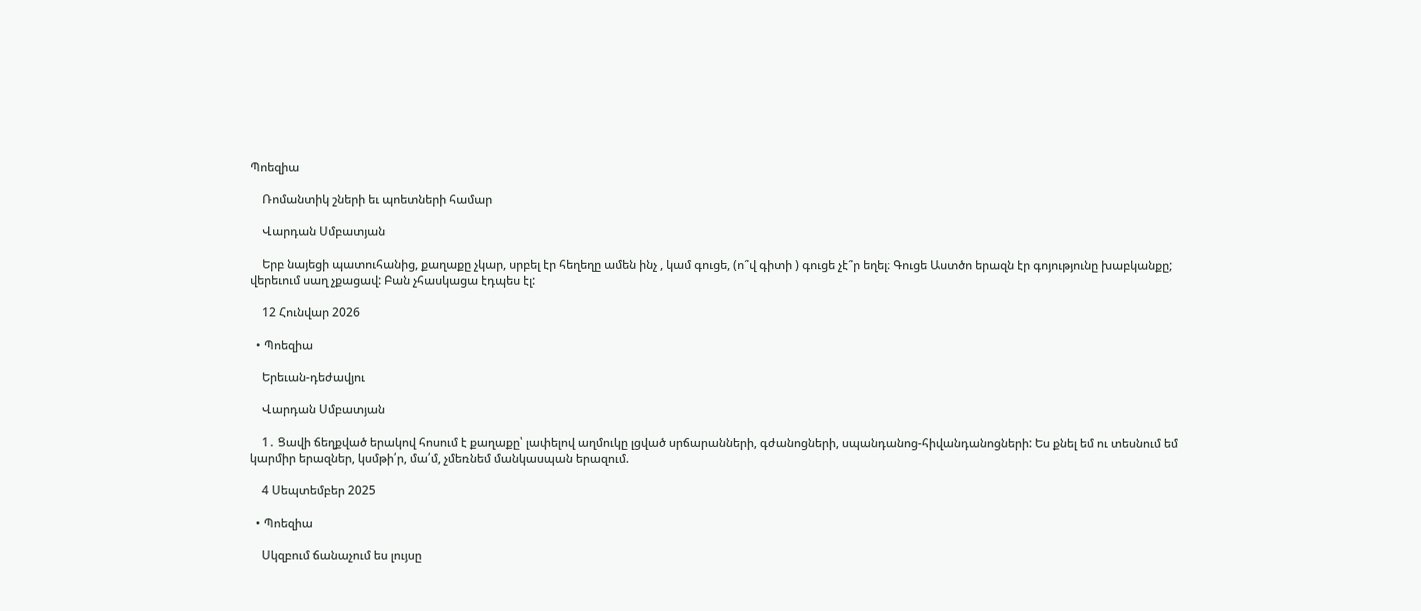Պոեզիա

    Ռոմանտիկ շների եւ պոետների համար

    Վարդան Սմբատյան

    Երբ նայեցի պատուհանից, քաղաքը չկար, սրբել էր հեղեղը ամեն ինչ , կամ գուցե, (ո՞վ գիտի ) գուցե չէ՞ր եղել։ Գուցե Աստծո երազն էր գոյությունը խաբկանքը; վերեւում սաղ չքացավ: Բան չհասկացա էդպես էլ:

    12 Հունվար 2026

  • Պոեզիա

    Երեւան-դեժավյու

    Վարդան Սմբատյան

    1․ Ցավի ճեղքված երակով հոսում է քաղաքը՝ լափելով աղմուկը լցված սրճարանների, գժանոցների, սպանդանոց-հիվանդանոցների: Ես քնել եմ ու տեսնում եմ կարմիր երազներ, կսմթի՛ր, մա՛մ, չմեռնեմ մանկասպան երազում.

    4 Սեպտեմբեր 2025

  • Պոեզիա

    Սկզբում ճանաչում ես լույսը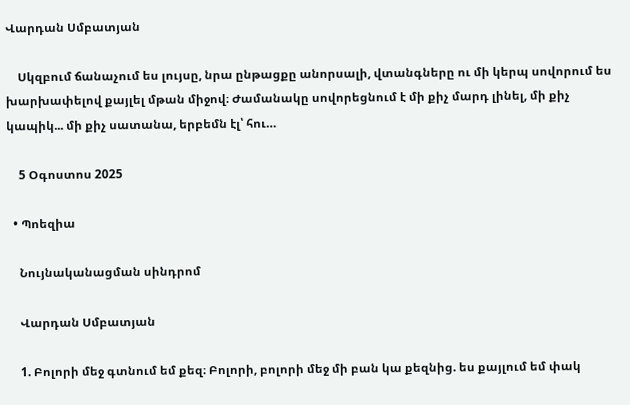Վարդան Սմբատյան

    Սկզբում ճանաչում ես լույսը, նրա ընթացքը անորսալի, վտանգները ու մի կերպ սովորում ես խարխափելով քայլել մթան միջով։ Ժամանակը սովորեցնում է մի քիչ մարդ լինել, մի քիչ կապիկ... մի քիչ սատանա, երբեմն էլ՝ հու…

    5 Օգոստոս 2025

  • Պոեզիա

    Նույնականացման սինդրոմ

    Վարդան Սմբատյան

    1. Բոլորի մեջ գտնում եմ քեզ։ Բոլորի, բոլորի մեջ մի բան կա քեզնից. ես քայլում եմ փակ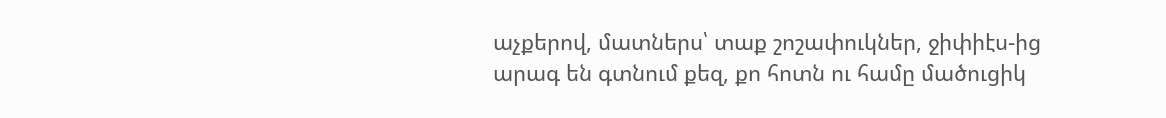աչքերով, մատներս՝ տաք շոշափուկներ, ջիփիէս-ից արագ են գտնում քեզ, քո հոտն ու համը մածուցիկ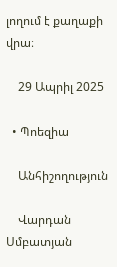լողում է քաղաքի վրա։

    29 Ապրիլ 2025

  • Պոեզիա

    Անհիշողություն

    Վարդան Սմբատյան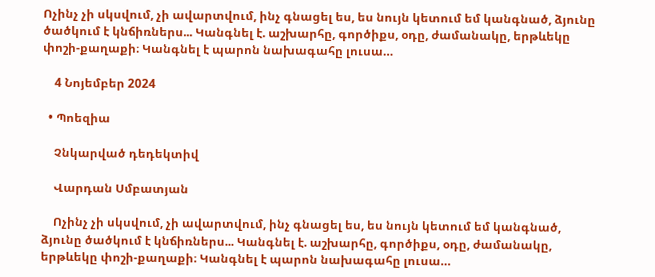Ոչինչ չի սկսվում, չի ավարտվում, ինչ գնացել ես, ես նույն կետում եմ կանգնած, ձյունը ծածկում է կնճիռներս... Կանգնել է. աշխարհը, գործիքս, օդը, ժամանակը, երթևեկը փոշի-քաղաքի։ Կանգնել է պարոն նախագահը լուսա…

    4 Նոյեմբեր 2024

  • Պոեզիա

    Չնկարված դեդեկտիվ

    Վարդան Սմբատյան

    Ոչինչ չի սկսվում, չի ավարտվում, ինչ գնացել ես, ես նույն կետում եմ կանգնած, ձյունը ծածկում է կնճիռներս... Կանգնել է. աշխարհը, գործիքս, օդը, ժամանակը, երթևեկը փոշի-քաղաքի։ Կանգնել է պարոն նախագահը լուսա…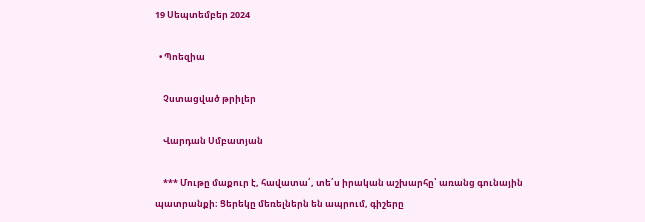19 Սեպտեմբեր 2024

  • Պոեզիա

    Չստացված թրիլեր

    Վարդան Սմբատյան

    *** Մութը մաքուր է, հավատա՛, տե՛ս իրական աշխարհը՝ առանց գունային պատրանքի։ Ցերեկը մեռելներն են ապրում, գիշերը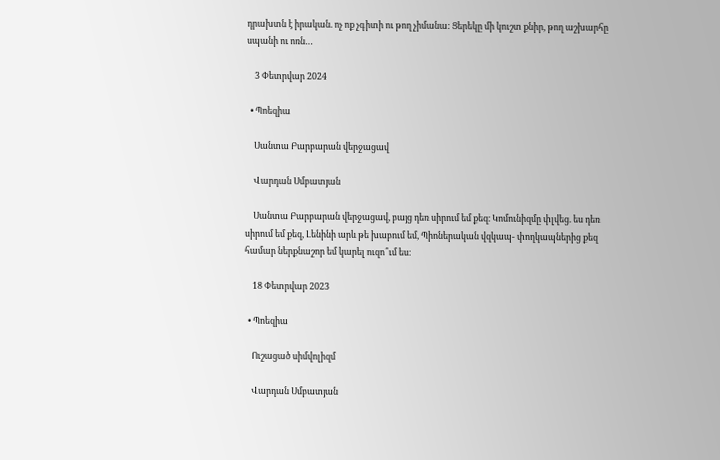դրախտն է իրական. ոչ ոք չգիտի ու թող չիմանա: Ցերեկը մի կուշտ քնիր, թող աշխարհը սպանի ու ոռն…

    3 Փետրվար 2024

  • Պոեզիա

    Սանտա Բարբարան վերջացավ

    Վարդան Սմբատյան

    Սանտա Բարբարան վերջացավ, բայց դեռ սիրում եմ քեզ։ Կոմունիզմը փլվեց. ես դեռ սիրում եմ քեզ, Լենինի արև թե խաբում եմ, Պիոներական վզկապ- փողկապներից քեզ համար ներքնաշոր եմ կարել ուզո՞ւմ ես։

    18 Փետրվար 2023

  • Պոեզիա

    Ուշացած սիմվոլիզմ

    Վարդան Սմբատյան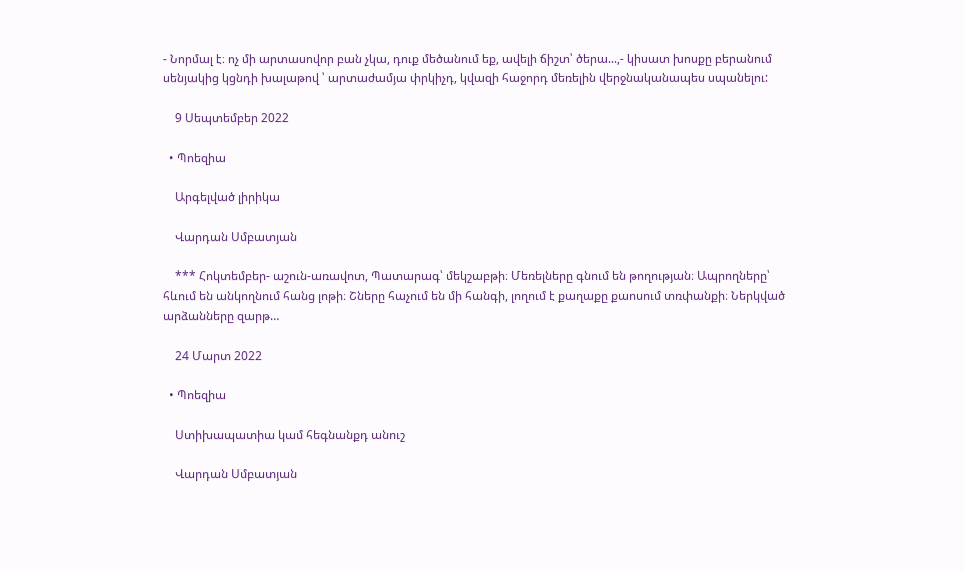- Նորմալ է։ ոչ մի արտասովոր բան չկա, դուք մեծանում եք, ավելի ճիշտ՝ ծերա...,- կիսատ խոսքը բերանում սենյակից կցնդի խալաթով ՝ արտաժամյա փրկիչդ, կվազի հաջորդ մեռելին վերջնականապես սպանելու:

    9 Սեպտեմբեր 2022

  • Պոեզիա

    Արգելված լիրիկա

    Վարդան Սմբատյան

    *** Հոկտեմբեր- աշուն-առավոտ, Պատարագ՝ մեկշաբթի։ Մեռելները գնում են թողության։ Ապրողները՝ հևում են անկողնում հանց լոթի։ Շները հաչում են մի հանգի, լողում է քաղաքը քաոսում տռփանքի։ Ներկված արձանները զարթ…

    24 Մարտ 2022

  • Պոեզիա

    Ստիխապատիա կամ հեգնանքդ անուշ

    Վարդան Սմբատյան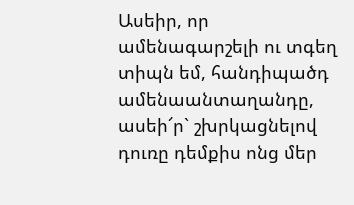Ասեիր, որ ամենագարշելի ու տգեղ տիպն եմ, հանդիպածդ ամենաանտաղանդը, ասեի՜ր` շխրկացնելով դուռը դեմքիս ոնց մեր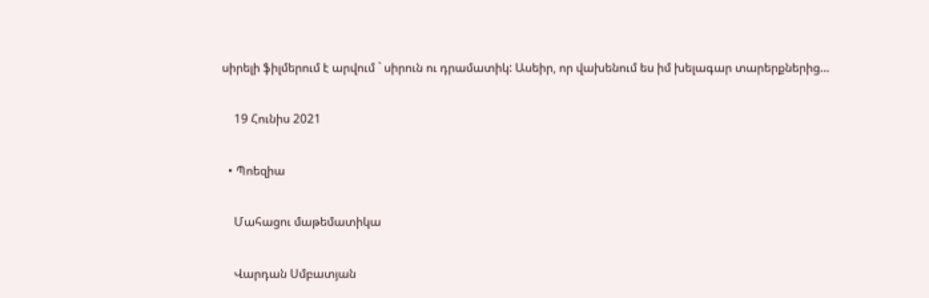սիրելի ֆիլմերում է արվում ` սիրուն ու դրամատիկ: Ասեիր, որ վախենում ես իմ խելագար տարերքներից…

    19 Հունիս 2021

  • Պոեզիա

    Մահացու մաթեմատիկա

    Վարդան Սմբատյան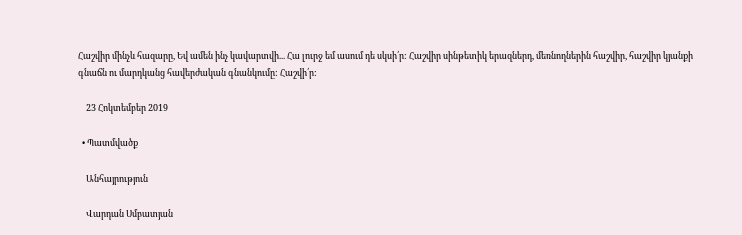Հաշվիր մինչև հազարը, Եվ ամեն ինչ կավարտվի... Հա լուրջ եմ ասում դե սկսի՛ր: Հաշվիր սինթետիկ երազներդ, մեռնողներին հաշվիր, հաշվիր կյանքի գնաճն ու մարդկանց հավերժական գնանկումը: Հաշվի՛ր:

    23 Հոկտեմբեր 2019

  • Պատմվածք

    Անհայրություն

    Վարդան Սմբատյան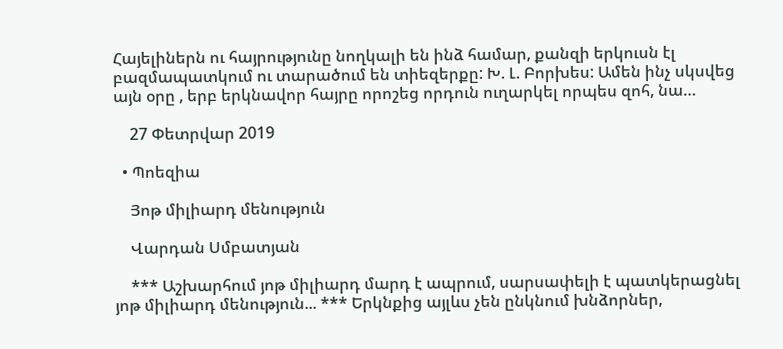Հայելիներն ու հայրությունը նողկալի են ինձ համար, քանզի երկուսն էլ բազմապատկում ու տարածում են տիեզերքը: Խ. Լ. Բորխես: Ամեն ինչ սկսվեց այն օրը , երբ երկնավոր հայրը որոշեց որդուն ուղարկել որպես զոհ, նա…

    27 Փետրվար 2019

  • Պոեզիա

    Յոթ միլիարդ մենություն

    Վարդան Սմբատյան

    *** Աշխարհում յոթ միլիարդ մարդ է ապրում, սարսափելի է պատկերացնել յոթ միլիարդ մենություն... *** Երկնքից այլևս չեն ընկնում խնձորներ,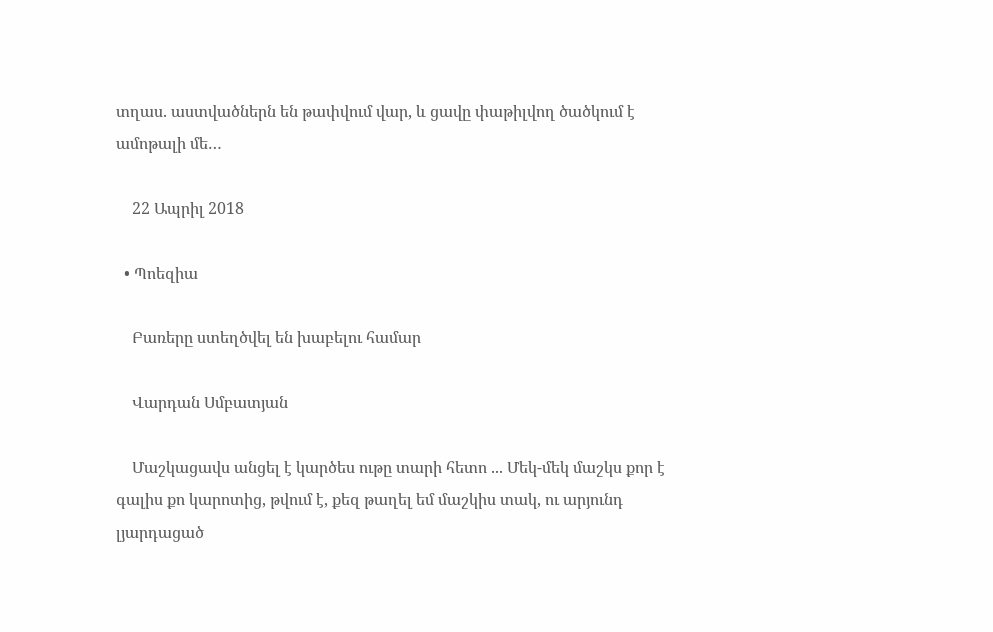տղաս. աստվածներն են թափվում վար, և ցավը փաթիլվող ծածկում է ամոթալի մե…

    22 Ապրիլ 2018

  • Պոեզիա

    Բառերը ստեղծվել են խաբելու համար

    Վարդան Սմբատյան

    Մաշկացավս անցել է կարծես ութը տարի հետո ... Մեկ-մեկ մաշկս քոր է գալիս քո կարոտից, թվում է, քեզ թաղել եմ մաշկիս տակ, ու արյունդ լյարդացած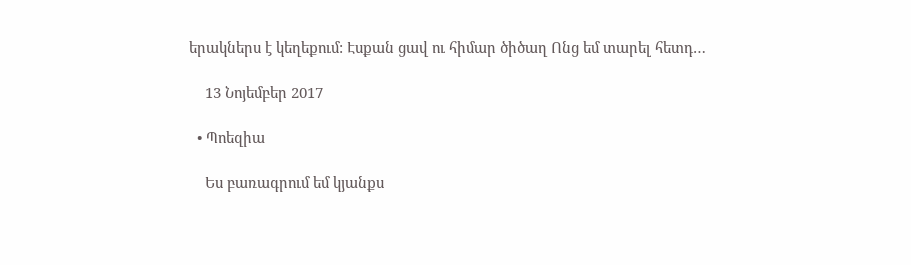երակներս է կեղեքում: Էսքան ցավ ու հիմար ծիծաղ Ոնց եմ տարել հետդ…

    13 Նոյեմբեր 2017

  • Պոեզիա

    Ես բառագրում եմ կյանքս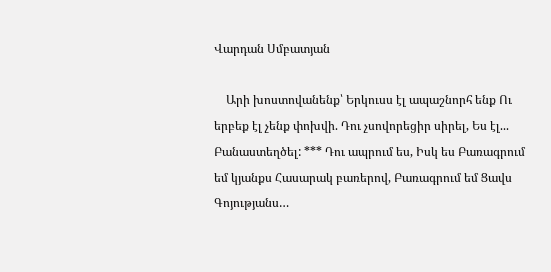Վարդան Սմբատյան

    Արի խոստովանենք՝ Երկուսս էլ ապաշնորհ ենք Ու երբեք էլ չենք փոխվի. Դու չսովորեցիր սիրել, Ես էլ... Բանաստեղծել: *** Դու ապրում ես, Իսկ ես Բառագրում եմ կյանքս Հասարակ բառերով, Բառագրում եմ Ցավս Գոյությանս…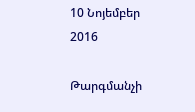10 Նոյեմբեր 2016

Թարգմանչի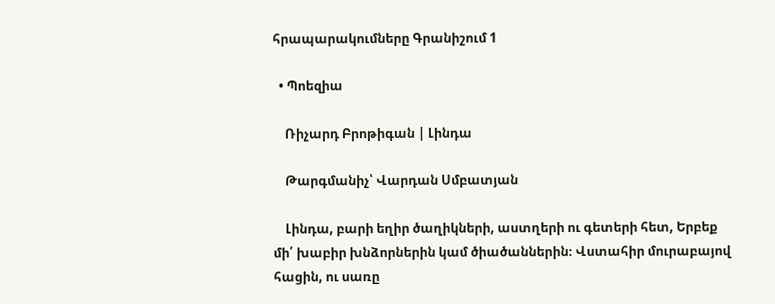հրապարակումները Գրանիշում 1

  • Պոեզիա

    Ռիչարդ Բրոթիգան | Լինդա

    Թարգմանիչ՝ Վարդան Սմբատյան

    Լինդա, բարի եղիր ծաղիկների, աստղերի ու գետերի հետ, Երբեք մի՛ խաբիր խնձորներին կամ ծիածաններին։ Վստահիր մուրաբայով հացին, ու սառը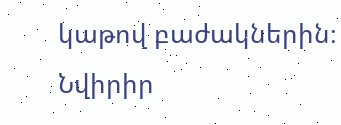կաթով բաժակներին։ Նվիրիր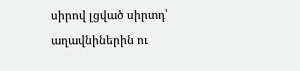սիրով լցված սիրտդ՝ աղավնիներին ու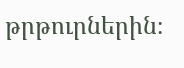թրթուրներին։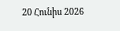20 Հունիս 2026